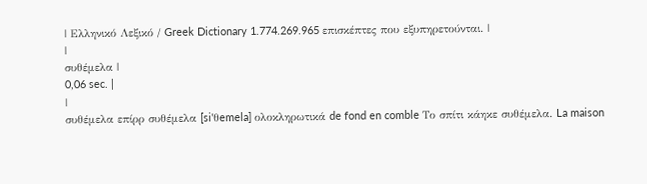| Ελληνικό Λεξικό / Greek Dictionary 1.774.269.965 επισκέπτες που εξυπηρετούνται. |
|
συθέμελα |
0,06 sec. |
|
συθέμελα επίρρ συθέμελα [si'θemela] ολοκληρωτικά de fond en comble Το σπίτι κάηκε συθέμελα. La maison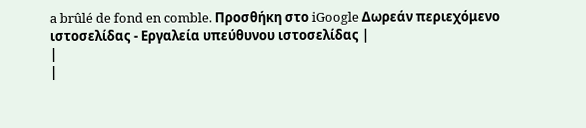a brûlé de fond en comble. Προσθήκη στο iGoogle Δωρεάν περιεχόμενο ιστοσελίδας - Εργαλεία υπεύθυνου ιστοσελίδας |
|
|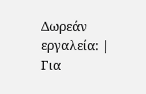Δωρεάν εργαλεία: |
Για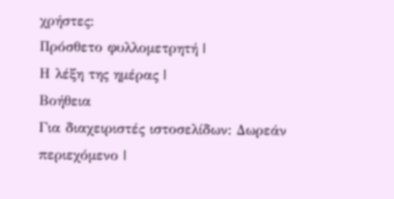χρήστες:
Πρόσθετο φυλλομετρητή |
Η λέξη της ημέρας |
Βοήθεια
Για διαχειριστές ιστοσελίδων: Δωρεάν περιεχόμενο |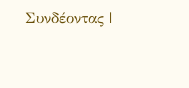Συνδέοντας |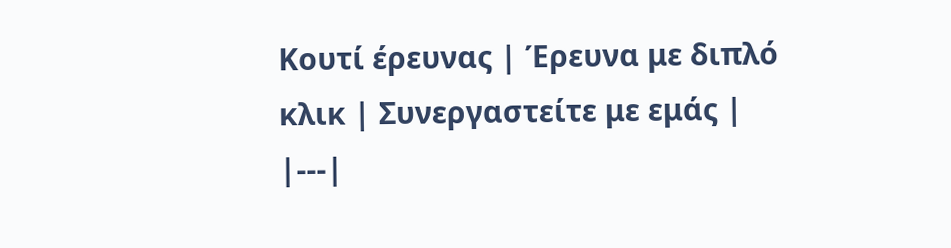Κουτί έρευνας | Έρευνα με διπλό κλικ | Συνεργαστείτε με εμάς |
|---|